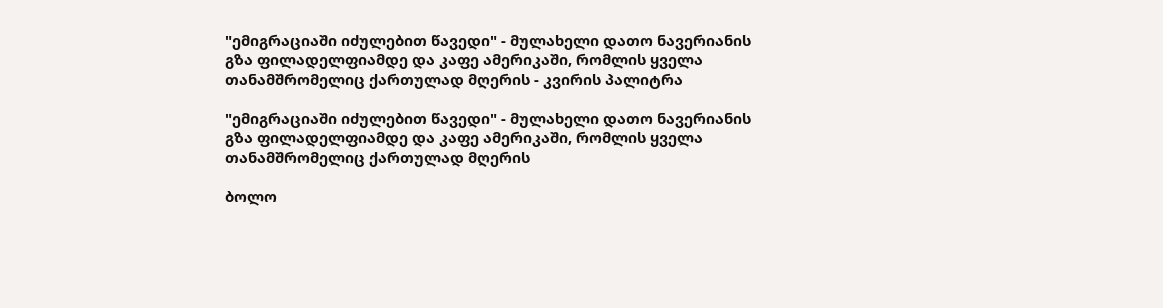"ემიგრაციაში იძულებით წავედი" - მულახელი დათო ნავერიანის გზა ფილადელფიამდე და კაფე ამერიკაში, რომლის ყველა თანამშრომელიც ქართულად მღერის - კვირის პალიტრა

"ემიგრაციაში იძულებით წავედი" - მულახელი დათო ნავერიანის გზა ფილადელფიამდე და კაფე ამერიკაში, რომლის ყველა თანამშრომელიც ქართულად მღერის

ბოლო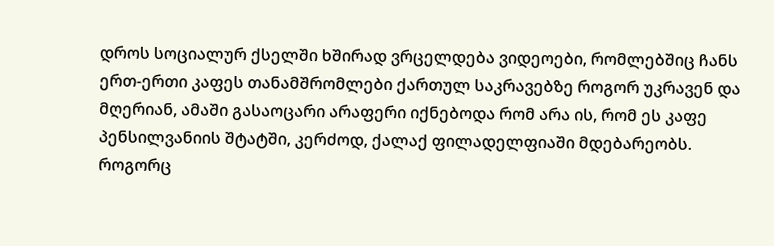დროს სოციალურ ქსელში ხშირად ვრცელდება ვიდეოები, რომლებშიც ჩანს ერთ-ერთი კაფეს თანამშრომლები ქართულ საკრავებზე როგორ უკრავენ და მღერიან, ამაში გასაოცარი არაფერი იქნებოდა რომ არა ის, რომ ეს კაფე პენსილვანიის შტატში, კერძოდ, ქალაქ ფილადელფიაში მდებარეობს. როგორც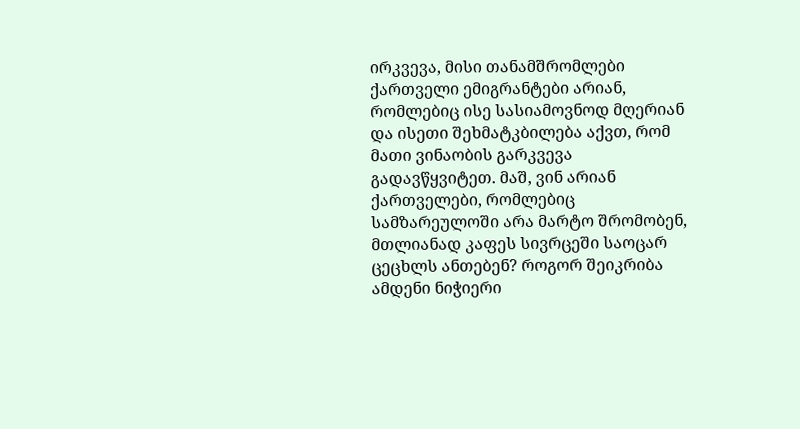ირკვევა, მისი თანამშრომლები ქართველი ემიგრანტები არიან, რომლებიც ისე სასიამოვნოდ მღერიან და ისეთი შეხმატკბილება აქვთ, რომ მათი ვინაობის გარკვევა გადავწყვიტეთ. მაშ, ვინ არიან ქართველები, რომლებიც სამზარეულოში არა მარტო შრომობენ, მთლიანად კაფეს სივრცეში საოცარ ცეცხლს ანთებენ? როგორ შეიკრიბა ამდენი ნიჭიერი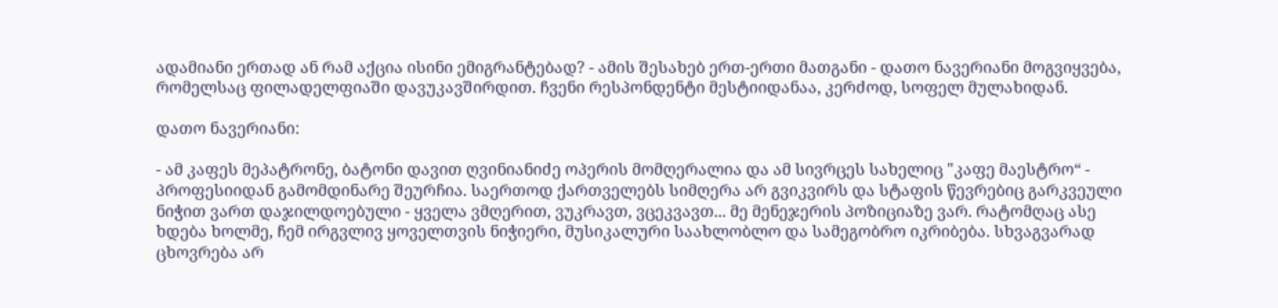ადამიანი ერთად ან რამ აქცია ისინი ემიგრანტებად? - ამის შესახებ ერთ-ერთი მათგანი - დათო ნავერიანი მოგვიყვება, რომელსაც ფილადელფიაში დავუკავშირდით. ჩვენი რესპონდენტი მესტიიდანაა, კერძოდ, სოფელ მულახიდან.

დათო ნავერიანი:

- ამ კაფეს მეპატრონე, ბატონი დავით ღვინიანიძე ოპერის მომღერალია და ამ სივრცეს სახელიც "კაფე მაესტრო“ - პროფესიიდან გამომდინარე შეურჩია. საერთოდ ქართველებს სიმღერა არ გვიკვირს და სტაფის წევრებიც გარკვეული ნიჭით ვართ დაჯილდოებული - ყველა ვმღერით, ვუკრავთ, ვცეკვავთ... მე მენეჯერის პოზიციაზე ვარ. რატომღაც ასე ხდება ხოლმე, ჩემ ირგვლივ ყოველთვის ნიჭიერი, მუსიკალური საახლობლო და სამეგობრო იკრიბება. სხვაგვარად ცხოვრება არ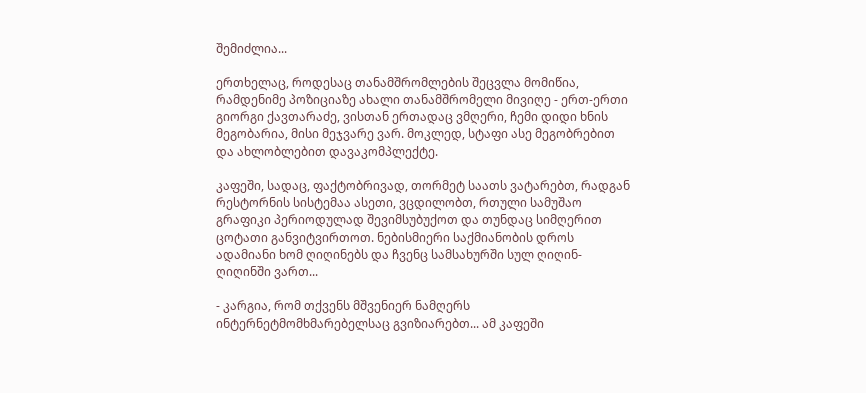შემიძლია...

ერთხელაც, როდესაც თანამშრომლების შეცვლა მომიწია, რამდენიმე პოზიციაზე ახალი თანამშრომელი მივიღე - ერთ-ერთი გიორგი ქავთარაძე, ვისთან ერთადაც ვმღერი, ჩემი დიდი ხნის მეგობარია, მისი მეჯვარე ვარ. მოკლედ, სტაფი ასე მეგობრებით და ახლობლებით დავაკომპლექტე.

კაფეში, სადაც, ფაქტობრივად, თორმეტ საათს ვატარებთ, რადგან რესტორნის სისტემაა ასეთი, ვცდილობთ, რთული სამუშაო გრაფიკი პერიოდულად შევიმსუბუქოთ და თუნდაც სიმღერით ცოტათი განვიტვირთოთ. ნებისმიერი საქმიანობის დროს ადამიანი ხომ ღიღინებს და ჩვენც სამსახურში სულ ღიღინ-ღიღინში ვართ...

- კარგია, რომ თქვენს მშვენიერ ნამღერს ინტერნეტმომხმარებელსაც გვიზიარებთ... ამ კაფეში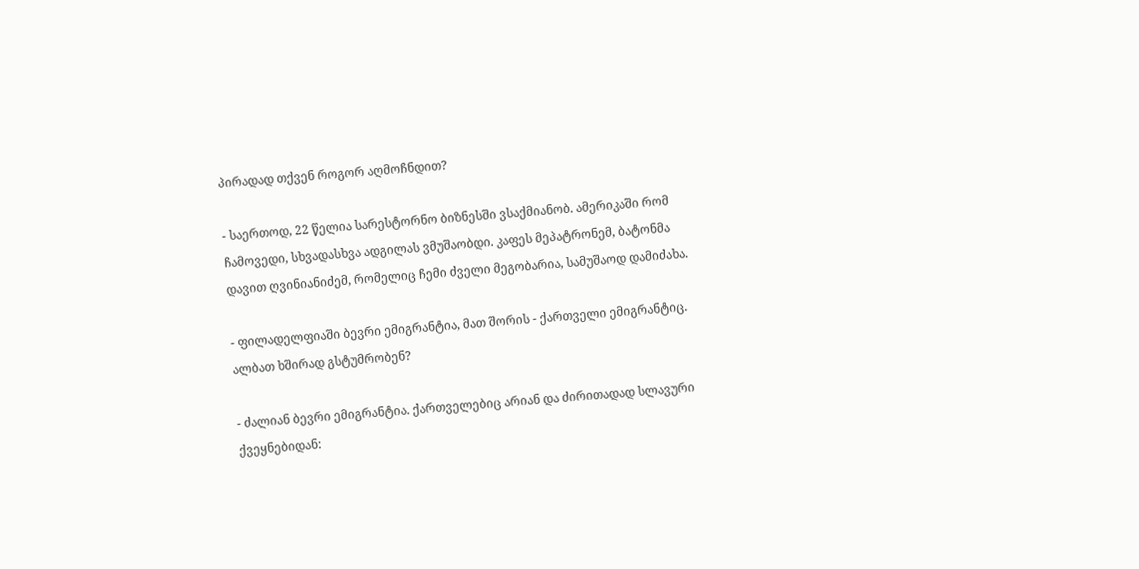პირადად თქვენ როგორ აღმოჩნდით?

- საერთოდ, 22 წელია სარესტორნო ბიზნესში ვსაქმიანობ. ამერიკაში რომ ჩამოვედი, სხვადასხვა ადგილას ვმუშაობდი. კაფეს მეპატრონემ, ბატონმა დავით ღვინიანიძემ, რომელიც ჩემი ძველი მეგობარია, სამუშაოდ დამიძახა.

- ფილადელფიაში ბევრი ემიგრანტია, მათ შორის - ქართველი ემიგრანტიც. ალბათ ხშირად გსტუმრობენ?

- ძალიან ბევრი ემიგრანტია. ქართველებიც არიან და ძირითადად სლავური ქვეყნებიდან: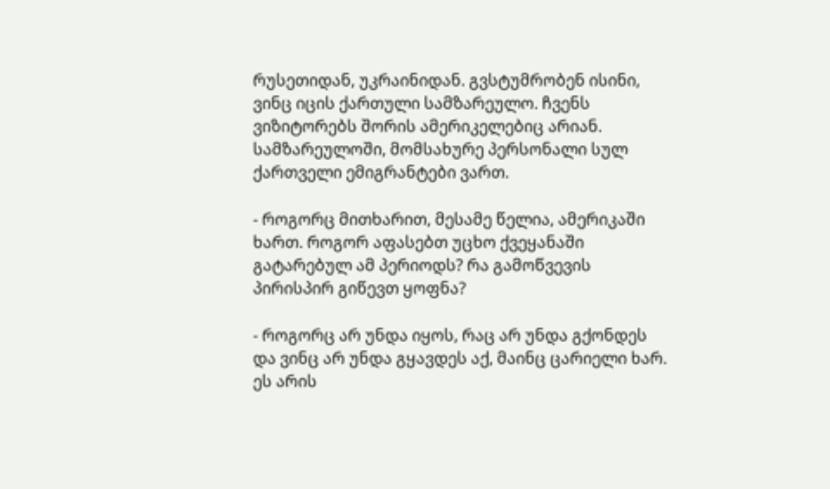რუსეთიდან, უკრაინიდან. გვსტუმრობენ ისინი, ვინც იცის ქართული სამზარეულო. ჩვენს ვიზიტორებს შორის ამერიკელებიც არიან. სამზარეულოში, მომსახურე პერსონალი სულ ქართველი ემიგრანტები ვართ.

- როგორც მითხარით, მესამე წელია, ამერიკაში ხართ. როგორ აფასებთ უცხო ქვეყანაში გატარებულ ამ პერიოდს? რა გამოწვევის პირისპირ გიწევთ ყოფნა?

- როგორც არ უნდა იყოს, რაც არ უნდა გქონდეს და ვინც არ უნდა გყავდეს აქ, მაინც ცარიელი ხარ. ეს არის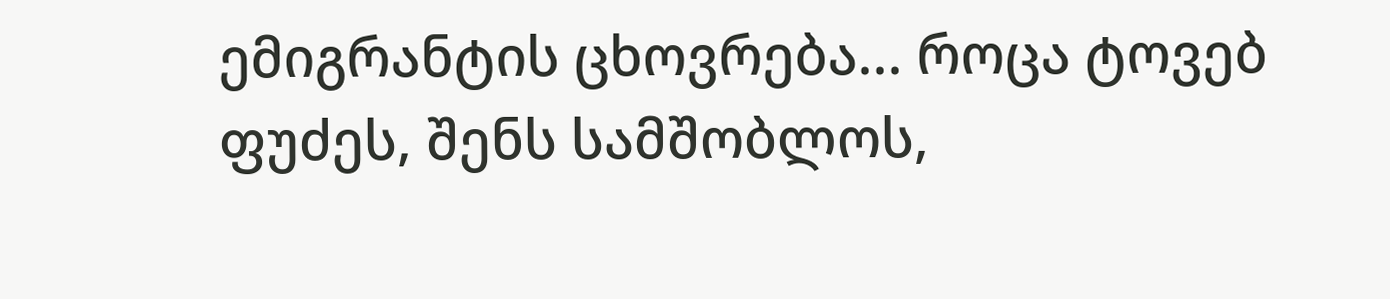ემიგრანტის ცხოვრება... როცა ტოვებ ფუძეს, შენს სამშობლოს,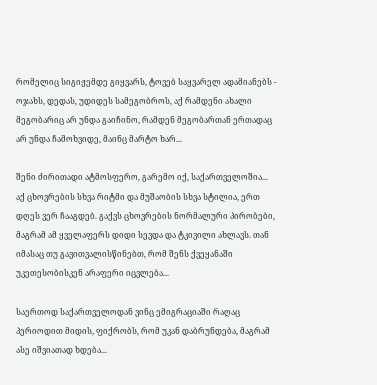რომელიც სიგიჟემდე გიყვარს, ტოვებ საყვარელ ადამიანებს - ოჯახს, დედას, უდიდეს სამეგობროს, აქ რამდენი ახალი მეგობარიც არ უნდა გაიჩინო, რამდენ მეგობართან ერთადაც არ უნდა ჩამოხვიდე, მაინც მარტო ხარ...

შენი ძირითადი ატმოსფერო, გარემო იქ, საქართველოშია... აქ ცხოვრების სხვა რიტმი და მუშაობის სხვა სტილია, ერთ დღეს ვერ ჩააგდებ. გაქვს ცხოვრების ნორმალური პირობები, მაგრამ ამ ყველაფერს დიდი სევდა და ტკივილი ახლავს. თან იმასაც თუ გავითვალისწინებთ, რომ შენს ქვეყანაში უკეთესობისკენ არაფერი იცვლება...

საერთოდ საქართველოდან ვინც ემიგრაციაში რაღაც პერიოდით მიდის, ფიქრობს, რომ უკან დაბრუნდება, მაგრამ ასე იშვიათად ხდება...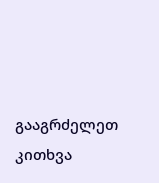გააგრძელეთ კითხვა